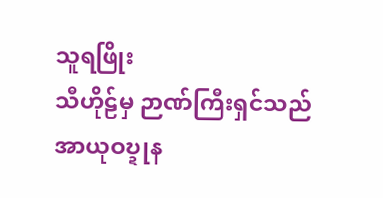သူရဖြိုး
သီဟိုဠ်မှ ဉာဏ်ကြီးရှင်သည်
အာယုဝဎ္ဍုန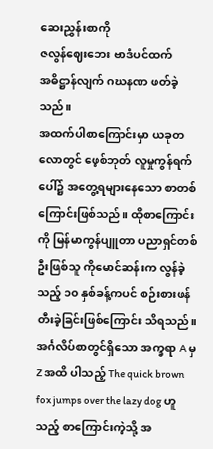ဆေးညွှန်းစာကို
ဇလွန်ဈေးဘေး ဗာဒံပင်ထက်
အဓိဋ္ဌာန်လျက် ဂဃနဏ ဖတ်ခဲ့သည်။
အထက်ပါစာကြောင်းမှာ ယခုတလောတွင် ဖေ့စ်ဘုတ် လူမှုကွန်ရက်ပေါ်၌ အတွေ့ရများနေသော စာတစ်ကြောင်းဖြစ်သည်။ ထိုစာကြောင်းကို မြန်မာကွန်ပျူတာ ပညာရှင်တစ်ဦးဖြစ်သူ ကိုမောင်ဆန်းက လွန်ခဲ့သည့် ၁၀ နှစ်ခန့်ကပင် စဉ်းစားဖန်တီးခဲ့ခြင်းဖြစ်ကြောင်း သိရသည်။ အင်္ဂလိပ်စာတွင်ရှိသော အက္ခရာ A မှ Z အထိ ပါသည့် The quick brown fox jumps over the lazy dog ဟူသည့် စာကြောင်းကဲ့သို့ အ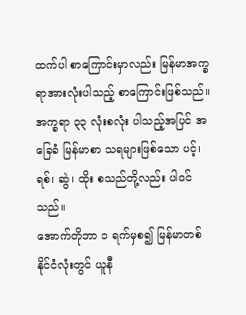ထက်ပါ စာကြောင်းမှာလည်း မြန်မာအက္ခရာအားလုံးပါသည့် စာကြောင်းဖြစ်သည်။ အက္ခရာ ၃၃ လုံးစလုံး ပါသည့်အပြင် အခြေခံ မြန်မာစာ သရများဖြစ်သော ပင့်၊ ရစ်၊ ဆွဲ၊ ထိုး စသည်တို့လည်း ပါဝင်သည်။
အောက်တိုဘာ ၁ ရက်မှစ၍ မြန်မာတစ်နိုင်ငံလုံးတွင် ယူနီ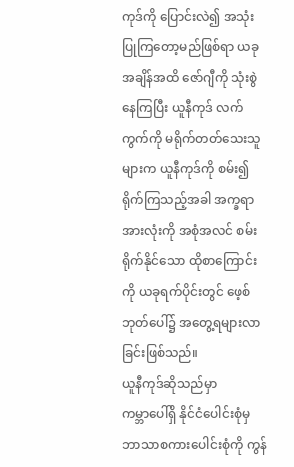ကုဒ်ကို ပြောင်းလဲ၍ အသုံးပြုကြတော့မည်ဖြစ်ရာ ယခုအချိန်အထိ ဇော်ဂျီကို သုံးစွဲနေကြပြီး ယူနီကုဒ် လက်ကွက်ကို မရိုက်တတ်သေးသူများက ယူနီကုဒ်ကို စမ်း၍ရိုက်ကြသည့်အခါ အက္ခရာအားလုံးကို အစုံအလင် စမ်းရိုက်နိုင်သော ထိုစာကြောင်းကို ယခုရက်ပိုင်းတွင် ဖေ့စ်ဘုတ်ပေါ်၌ အတွေ့ရများလာခြင်းဖြစ်သည်။
ယူနီကုဒ်ဆိုသည်မှာ
ကမ္ဘာပေါ်ရှိ နိုင်ငံပေါင်းစုံမှ ဘာသာစကားပေါင်းစုံကို ကွန်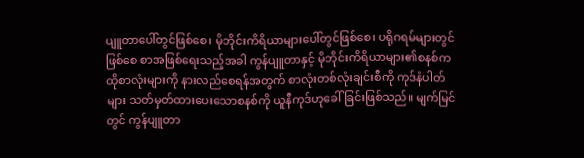ပျူတာပေါ်တွင်ဖြစ်စေ၊ မိုဘိုင်းကိရိယာများပေါ်တွင်ဖြစ်စေ၊ ပရိုဂရမ်များတွင်ဖြစ်စေ စာအဖြစ်ရေးသည့်အခါ ကွန်ပျူတာနှင့် မိုဘိုင်းကိရိယာများ၏စနစ်က ထိုစာလုံးများကို နားလည်စေရန်အတွက် စာလုံးတစ်လုံးချင်းစီကို ကုဒ်နံပါတ်များ သတ်မှတ်ထားပေးသောစနစ်ကို ယူနီကုဒ်ဟုခေါ်ခြင်းဖြစ်သည်။ မျက်မြင်တွင် ကွန်ပျူတာ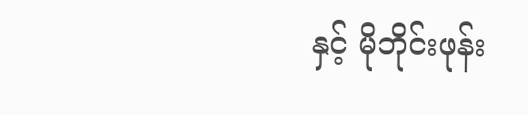နှင့် မိုဘိုင်းဖုန်း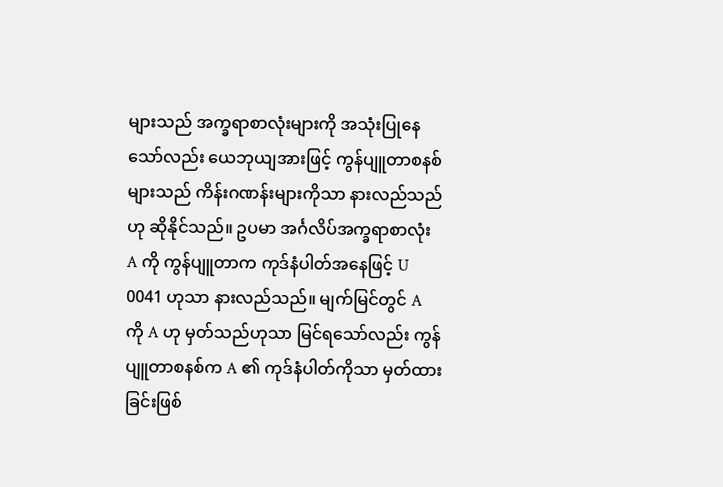များသည် အက္ခရာစာလုံးများကို အသုံးပြုနေသော်လည်း ယေဘုယျအားဖြင့် ကွန်ပျူတာစနစ်များသည် ကိန်းဂဏန်းများကိုသာ နားလည်သည်ဟု ဆိုနိုင်သည်။ ဥပမာ အင်္ဂလိပ်အက္ခရာစာလုံး A ကို ကွန်ပျူတာက ကုဒ်နံပါတ်အနေဖြင့် U 0041 ဟုသာ နားလည်သည်။ မျက်မြင်တွင် A ကို A ဟု မှတ်သည်ဟုသာ မြင်ရသော်လည်း ကွန်ပျူတာစနစ်က A ၏ ကုဒ်နံပါတ်ကိုသာ မှတ်ထားခြင်းဖြစ်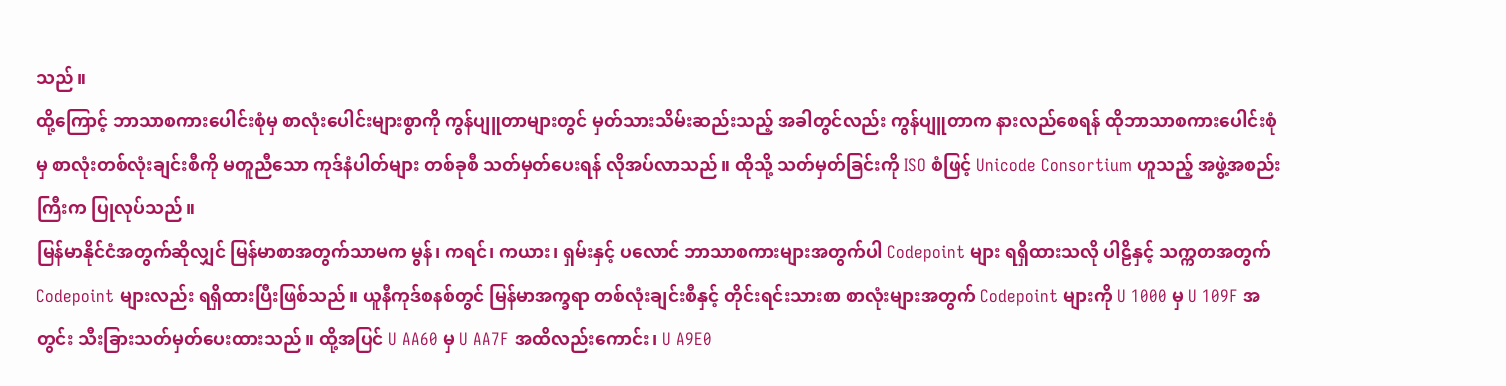သည်။
ထို့ကြောင့် ဘာသာစကားပေါင်းစုံမှ စာလုံးပေါင်းများစွာကို ကွန်ပျူတာများတွင် မှတ်သားသိမ်းဆည်းသည့် အခါတွင်လည်း ကွန်ပျူတာက နားလည်စေရန် ထိုဘာသာစကားပေါင်းစုံမှ စာလုံးတစ်လုံးချင်းစီကို မတူညီသော ကုဒ်နံပါတ်များ တစ်ခုစီ သတ်မှတ်ပေးရန် လိုအပ်လာသည်။ ထိုသို့ သတ်မှတ်ခြင်းကို ISO စံဖြင့် Unicode Consortium ဟူသည့် အဖွဲ့အစည်းကြီးက ပြုလုပ်သည်။
မြန်မာနိုင်ငံအတွက်ဆိုလျှင် မြန်မာစာအတွက်သာမက မွန်၊ ကရင်၊ ကယား၊ ရှမ်းနှင့် ပလောင် ဘာသာစကားများအတွက်ပါ Codepoint များ ရရှိထားသလို ပါဠိနှင့် သက္ကတအတွက် Codepoint များလည်း ရရှိထားပြီးဖြစ်သည်။ ယူနီကုဒ်စနစ်တွင် မြန်မာအက္ခရာ တစ်လုံးချင်းစီနှင့် တိုင်းရင်းသားစာ စာလုံးများအတွက် Codepoint များကို U 1000 မှ U 109F အတွင်း သီးခြားသတ်မှတ်ပေးထားသည်။ ထို့အပြင် U AA60 မှ U AA7F အထိလည်းကောင်း၊ U A9E0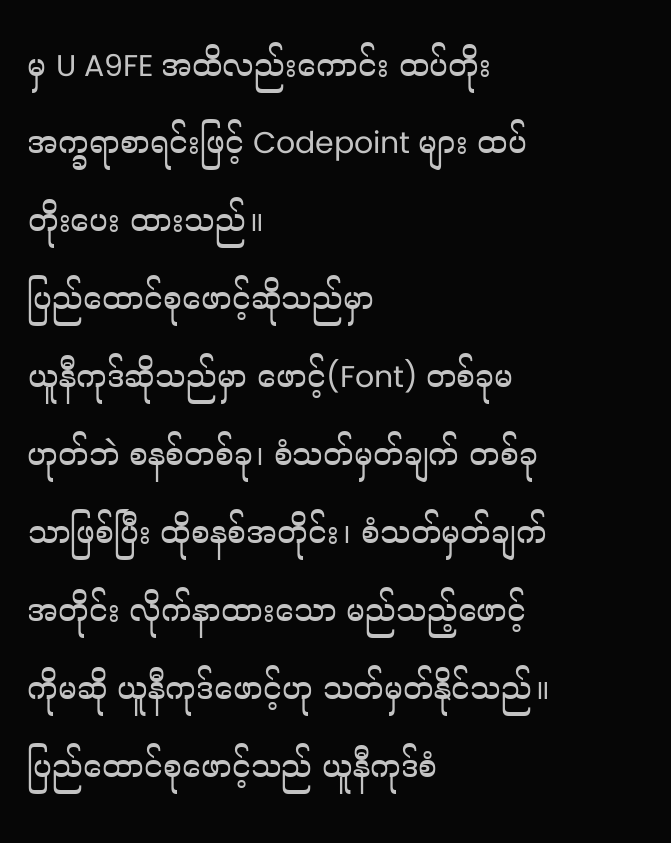မှ U A9FE အထိလည်းကောင်း ထပ်တိုးအက္ခရာစာရင်းဖြင့် Codepoint များ ထပ်တိုးပေး ထားသည်။
ပြည်ထောင်စုဖောင့်ဆိုသည်မှာ
ယူနီကုဒ်ဆိုသည်မှာ ဖောင့်(Font) တစ်ခုမဟုတ်ဘဲ စနစ်တစ်ခု၊ စံသတ်မှတ်ချက် တစ်ခုသာဖြစ်ပြီး ထိုစနစ်အတိုင်း၊ စံသတ်မှတ်ချက်အတိုင်း လိုက်နာထားသော မည်သည့်ဖောင့်ကိုမဆို ယူနီကုဒ်ဖောင့်ဟု သတ်မှတ်နိုင်သည်။ ပြည်ထောင်စုဖောင့်သည် ယူနီကုဒ်စံ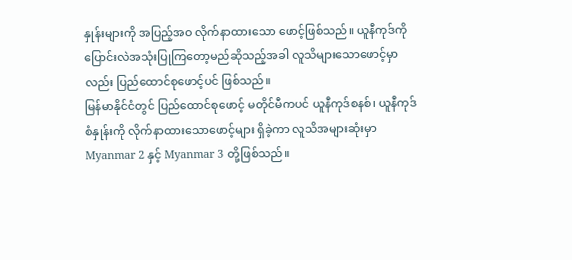နှုန်းများကို အပြည့်အဝ လိုက်နာထားသော ဖောင့်ဖြစ်သည်။ ယူနီကုဒ်ကို ပြောင်းလဲအသုံးပြုကြတော့မည်ဆိုသည့်အခါ လူသိများသောဖောင့်မှာလည်း ပြည်ထောင်စုဖောင့်ပင် ဖြစ်သည်။
မြန်မာနိုင်ငံတွင် ပြည်ထောင်စုဖောင့် မတိုင်မီကပင် ယူနီကုဒ်စနစ်၊ ယူနီကုဒ် စံနှုန်းကို လိုက်နာထားသောဖောင့်များ ရှိခဲ့ကာ လူသိအများဆုံးမှာ Myanmar 2 နှင့် Myanmar 3 တို့ဖြစ်သည်။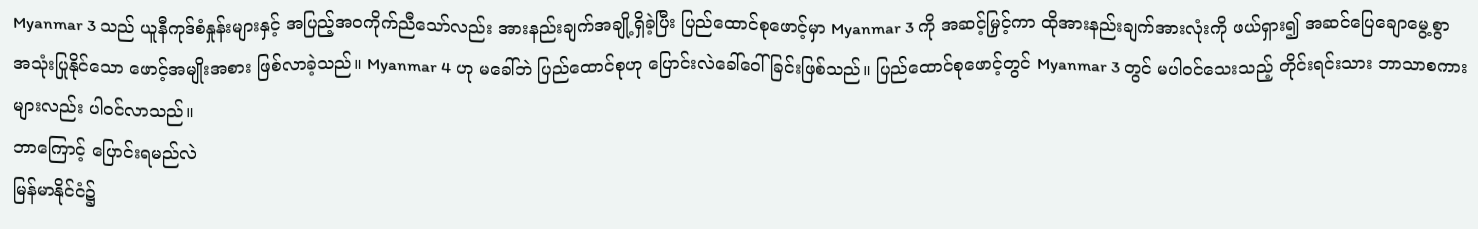Myanmar 3 သည် ယူနီကုဒ်စံနှုန်းများနှင့် အပြည့်အဝကိုက်ညီသော်လည်း အားနည်းချက်အချို့ရှိခဲ့ပြီး ပြည်ထောင်စုဖောင့်မှာ Myanmar 3 ကို အဆင့်မြှင့်ကာ ထိုအားနည်းချက်အားလုံးကို ဖယ်ရှား၍ အဆင်ပြေချောမွေ့စွာ အသုံးပြုနိုင်သော ဖောင့်အမျိုးအစား ဖြစ်လာခဲ့သည်။ Myanmar 4 ဟု မခေါ်ဘဲ ပြည်ထောင်စုဟု ပြောင်းလဲခေါ်ဝေါ်ခြင်းဖြစ်သည်။ ပြည်ထောင်စုဖောင့်တွင် Myanmar 3 တွင် မပါဝင်သေးသည့် တိုင်းရင်းသား ဘာသာစကားများလည်း ပါဝင်လာသည်။
ဘာကြောင့် ပြောင်းရမည်လဲ
မြန်မာနိုင်ငံ၌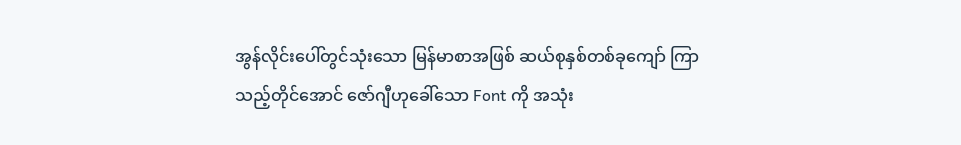အွန်လိုင်းပေါ်တွင်သုံးသော မြန်မာစာအဖြစ် ဆယ်စုနှစ်တစ်ခုကျော် ကြာသည့်တိုင်အောင် ဇော်ဂျီဟုခေါ်သော Font ကို အသုံး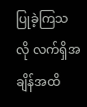ပြုခဲ့ကြသလို လက်ရှိအချိန်အထိ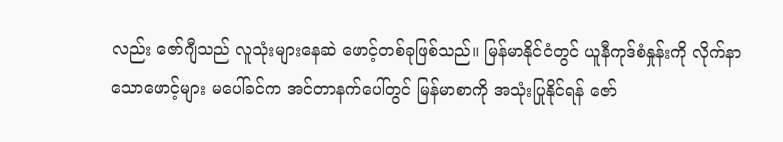လည်း ဇော်ဂျီသည် လူသုံးများနေဆဲ ဖောင့်တစ်ခုဖြစ်သည်။ မြန်မာနိုင်ငံတွင် ယူနီကုဒ်စံနှုန်းကို လိုက်နာသောဖောင့်များ မပေါ်ခင်က အင်တာနက်ပေါ်တွင် မြန်မာစာကို အသုံးပြုနိုင်ရန် ဇော်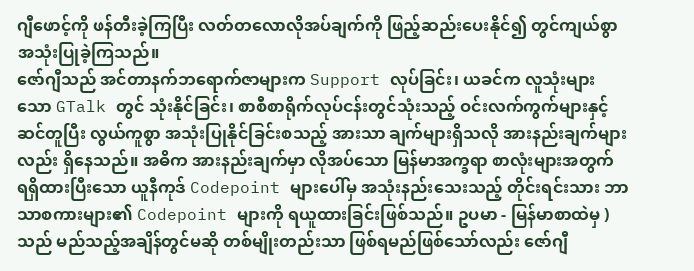ဂျီဖောင့်ကို ဖန်တီးခဲ့ကြပြီး လတ်တလောလိုအပ်ချက်ကို ဖြည့်ဆည်းပေးနိုင်၍ တွင်ကျယ်စွာ အသုံးပြုခဲ့ကြသည်။
ဇော်ဂျီသည် အင်တာနက်ဘရောက်ဇာများက Support လုပ်ခြင်း၊ ယခင်က လူသုံးများသော GTalk တွင် သုံးနိုင်ခြင်း၊ စာစီစာရိုက်လုပ်ငန်းတွင်သုံးသည့် ဝင်းလက်ကွက်များနှင့် ဆင်တူပြီး လွယ်ကူစွာ အသုံးပြုနိုင်ခြင်းစသည့် အားသာ ချက်များရှိသလို အားနည်းချက်များလည်း ရှိနေသည်။ အဓိက အားနည်းချက်မှာ လိုအပ်သော မြန်မာအက္ခရာ စာလုံးများအတွက် ရရှိထားပြီးသော ယူနီကုဒ် Codepoint များပေါ်မှ အသုံးနည်းသေးသည့် တိုင်းရင်းသား ဘာသာစကားများ၏ Codepoint များကို ရယူထားခြင်းဖြစ်သည်။ ဥပမာ - မြန်မာစာထဲမှ ) သည် မည်သည့်အချိန်တွင်မဆို တစ်မျိုးတည်းသာ ဖြစ်ရမည်ဖြစ်သော်လည်း ဇော်ဂျီ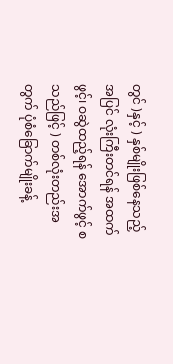တွင် )နှင့် ) နှစ်မျိုးဖြစ်နေသည့်အပြင် လုံးကြီးတင်ရန် အထက်ဖွင့်၊ ဝဆွဲထည့်ရန် အောက်ဖွင့် စသည်ဖြင့် ) တစ်လုံးတည်းအတွက် ပုံစံခြောက်မျိုးခန့်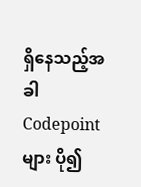ရှိနေသည့်အခါ Codepoint များ ပို၍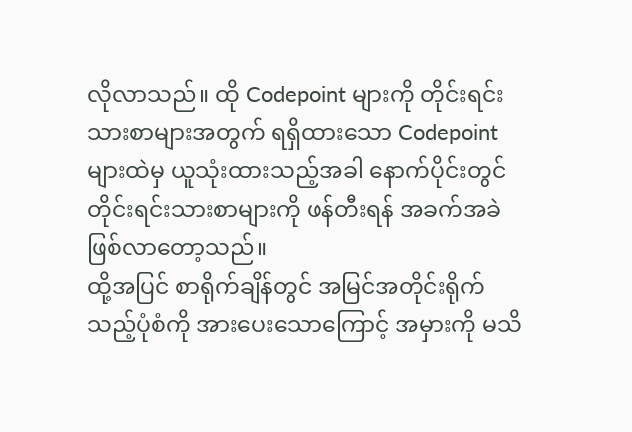လိုလာသည်။ ထို Codepoint များကို တိုင်းရင်းသားစာများအတွက် ရရှိထားသော Codepoint များထဲမှ ယူသုံးထားသည့်အခါ နောက်ပိုင်းတွင် တိုင်းရင်းသားစာများကို ဖန်တီးရန် အခက်အခဲဖြစ်လာတော့သည်။
ထို့အပြင် စာရိုက်ချိန်တွင် အမြင်အတိုင်းရိုက်သည့်ပုံစံကို အားပေးသောကြောင့် အမှားကို မသိ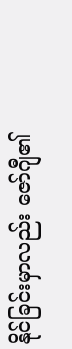နိုင်ခြင်းမှာလည်း ဇော်ဂျီ၏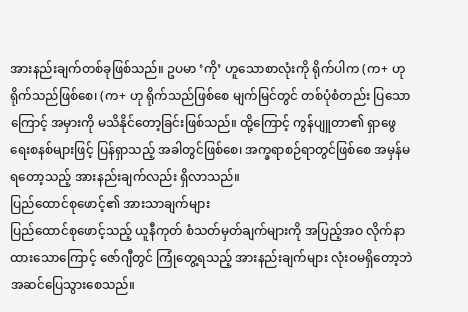အားနည်းချက်တစ်ခုဖြစ်သည်။ ဥပမာ ‘ကို’ ဟူသောစာလုံးကို ရိုက်ပါက (က+ ဟု ရိုက်သည်ဖြစ်စေ၊ (က+ ဟု ရိုက်သည်ဖြစ်စေ မျက်မြင်တွင် တစ်ပုံစံတည်း ပြသောကြောင့် အမှားကို မသိနိုင်တော့ခြင်းဖြစ်သည်။ ထို့ကြောင့် ကွန်ပျူတာ၏ ရှာဖွေရေးစနစ်များဖြင့် ပြန်ရှာသည့် အခါတွင်ဖြစ်စေ၊ အက္ခရာစဉ်ရာတွင်ဖြစ်စေ အမှန်မရတော့သည့် အားနည်းချက်လည်း ရှိလာသည်။
ပြည်ထောင်စုဖောင့်၏ အားသာချက်များ
ပြည်ထောင်စုဖောင့်သည့် ယူနီကုတ် စံသတ်မှတ်ချက်များကို အပြည့်အဝ လိုက်နာထားသောကြောင့် ဇော်ဂျီတွင် ကြုံတွေ့ရသည့် အားနည်းချက်များ လုံးဝမရှိတော့ဘဲ အဆင်ပြေသွားစေသည်။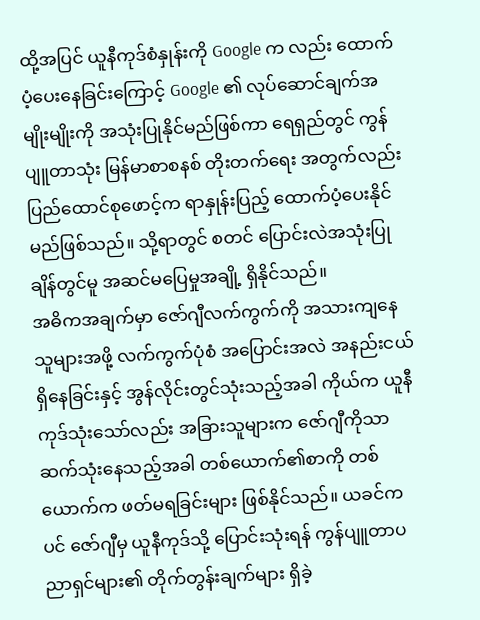ထို့အပြင် ယူနီကုဒ်စံနှုန်းကို Google က လည်း ထောက်ပံ့ပေးနေခြင်းကြောင့် Google ၏ လုပ်ဆောင်ချက်အမျိုးမျိုးကို အသုံးပြုနိုင်မည်ဖြစ်ကာ ရေရှည်တွင် ကွန်ပျူတာသုံး မြန်မာစာစနစ် တိုးတက်ရေး အတွက်လည်း ပြည်ထောင်စုဖောင့်က ရာနှုန်းပြည့် ထောက်ပံ့ပေးနိုင်မည်ဖြစ်သည်။ သို့ရာတွင် စတင် ပြောင်းလဲအသုံးပြုချိန်တွင်မူ အဆင်မပြေမှုအချို့ ရှိနိုင်သည်။
အဓိကအချက်မှာ ဇော်ဂျီလက်ကွက်ကို အသားကျနေသူများအဖို့ လက်ကွက်ပုံစံ အပြောင်းအလဲ အနည်းငယ် ရှိနေခြင်းနှင့် အွန်လိုင်းတွင်သုံးသည့်အခါ ကိုယ်က ယူနီကုဒ်သုံးသော်လည်း အခြားသူများက ဇော်ဂျီကိုသာ ဆက်သုံးနေသည့်အခါ တစ်ယောက်၏စာကို တစ်ယောက်က ဖတ်မရခြင်းများ ဖြစ်နိုင်သည်။ ယခင်ကပင် ဇော်ဂျီမှ ယူနီကုဒ်သို့ ပြောင်းသုံးရန် ကွန်ပျူတာပညာရှင်များ၏ တိုက်တွန်းချက်များ ရှိခဲ့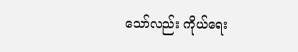သော်လည်း ကိုယ်ရေး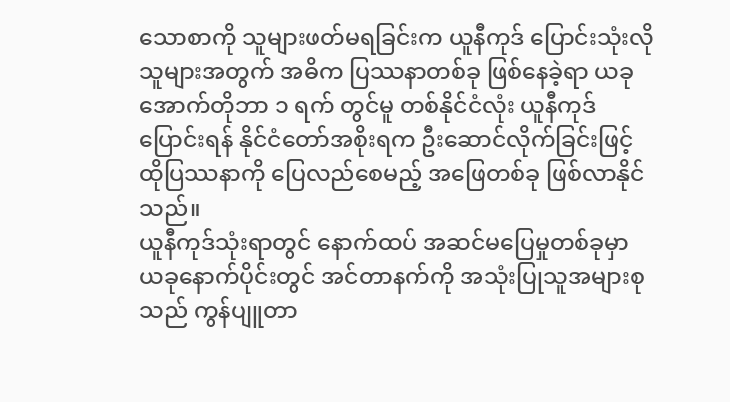သောစာကို သူများဖတ်မရခြင်းက ယူနီကုဒ် ပြောင်းသုံးလိုသူများအတွက် အဓိက ပြဿနာတစ်ခု ဖြစ်နေခဲ့ရာ ယခု အောက်တိုဘာ ၁ ရက် တွင်မူ တစ်နိုင်ငံလုံး ယူနီကုဒ်ပြောင်းရန် နိုင်ငံတော်အစိုးရက ဦးဆောင်လိုက်ခြင်းဖြင့် ထိုပြဿနာကို ပြေလည်စေမည့် အဖြေတစ်ခု ဖြစ်လာနိုင်သည်။
ယူနီကုဒ်သုံးရာတွင် နောက်ထပ် အဆင်မပြေမှုတစ်ခုမှာ ယခုနောက်ပိုင်းတွင် အင်တာနက်ကို အသုံးပြုသူအများစုသည် ကွန်ပျူတာ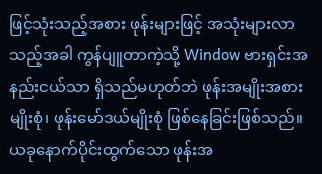ဖြင့်သုံးသည့်အစား ဖုန်းများဖြင့် အသုံးများလာသည့်အခါ ကွန်ပျူတာကဲ့သို့ Window ဗားရှင်းအနည်းငယ်သာ ရှိသည်မဟုတ်ဘဲ ဖုန်းအမျိုးအစားမျိုးစုံ၊ ဖုန်းမော်ဒယ်မျိုးစုံ ဖြစ်နေခြင်းဖြစ်သည်။ ယခုနောက်ပိုင်းထွက်သော ဖုန်းအ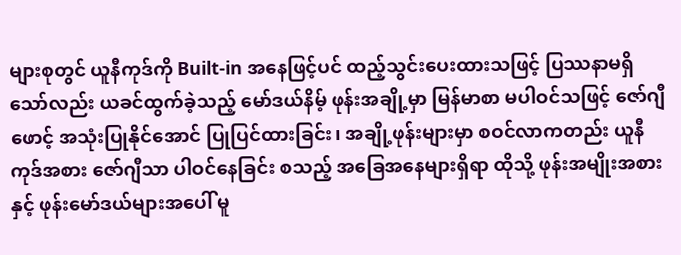များစုတွင် ယူနီကုဒ်ကို Built-in အနေဖြင့်ပင် ထည့်သွင်းပေးထားသဖြင့် ပြဿနာမရှိသော်လည်း ယခင်ထွက်ခဲ့သည့် မော်ဒယ်နိမ့် ဖုန်းအချို့မှာ မြန်မာစာ မပါဝင်သဖြင့် ဇော်ဂျီဖောင့် အသုံးပြုနိုင်အောင် ပြုပြင်ထားခြင်း၊ အချို့ဖုန်းများမှာ စဝင်လာကတည်း ယူနီကုဒ်အစား ဇော်ဂျီသာ ပါဝင်နေခြင်း စသည့် အခြေအနေများရှိရာ ထိုသို့ ဖုန်းအမျိုးအစားနှင့် ဖုန်းမော်ဒယ်များအပေါ် မူ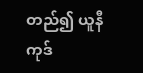တည်၍ ယူနီကုဒ်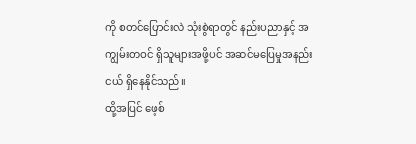ကို စတင်ပြောင်းလဲ သုံးစွဲရာတွင် နည်းပညာနှင့် အကျွမ်းတဝင် ရှိသူများအဖို့ပင် အဆင်မပြေမှုအနည်းငယ် ရှိနေနိုင်သည်။
ထို့အပြင် ဖေ့စ်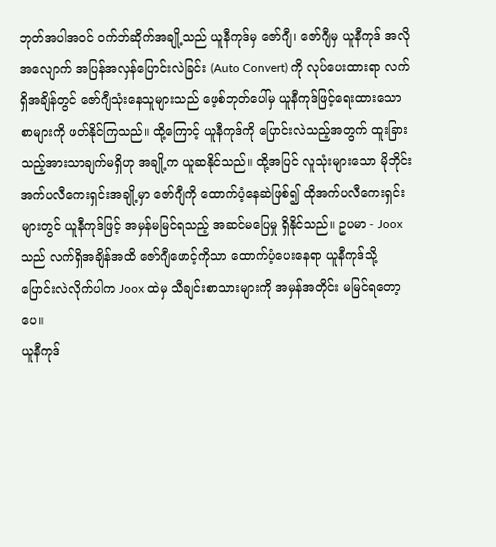ဘုတ်အပါအဝင် ဝက်ဘ်ဆိုက်အချို့သည် ယူနီကုဒ်မှ ဇော်ဂျီ၊ ဇော်ဂျီမှ ယူနီကုဒ် အလိုအလျောက် အပြန်အလှန်ပြောင်းလဲခြင်း (Auto Convert) ကို လုပ်ပေးထားရာ လက်ရှိအချိန်တွင် ဇော်ဂျီသုံးနေသူများသည် ဖေ့စ်ဘုတ်ပေါ်မှ ယူနီကုဒ်ဖြင့်ရေးထားသော စာများကို ဖတ်နိုင်ကြသည်။ ထို့ကြောင့် ယူနီကုဒ်ကို ပြောင်းလဲသည့်အတွက် ထူးခြားသည့်အားသာချက်မရှိဟု အချို့က ယူဆနိုင်သည်။ ထို့အပြင် လူသုံးများသော မိုဘိုင်းအက်ပလီကေးရှင်းအချို့မှာ ဇော်ဂျီကို ထောက်ပံ့နေဆဲဖြစ်၍ ထိုအက်ပလီကေးရှင်းများတွင် ယူနီကုဒ်ဖြင့် အမှန်မမြင်ရသည့် အဆင်မပြေမှု ရှိနိုင်သည်။ ဥပမာ - Joox သည် လက်ရှိအချိန်အထိ ဇော်ဂျီဖောင့်ကိုသာ ထောက်ပံ့ပေးနေရာ ယူနီကုဒ်သို့ ပြောင်းလဲလိုက်ပါက Joox ထဲမှ သီချင်းစာသားများကို အမှန်အတိုင်း မမြင်ရတော့ပေ။
ယူနီကုဒ်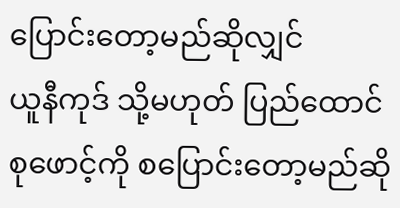ပြောင်းတော့မည်ဆိုလျှင်
ယူနီကုဒ် သို့မဟုတ် ပြည်ထောင်စုဖောင့်ကို စပြောင်းတော့မည်ဆို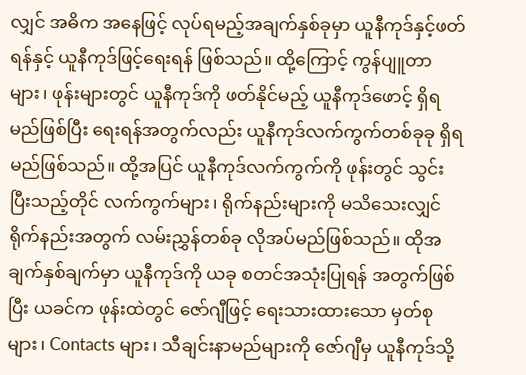လျှင် အဓိက အနေဖြင့် လုပ်ရမည့်အချက်နှစ်ခုမှာ ယူနီကုဒ်နှင့်ဖတ်ရန်နှင့် ယူနီကုဒ်ဖြင့်ရေးရန် ဖြစ်သည်။ ထို့ကြောင့် ကွန်ပျူတာများ၊ ဖုန်းများတွင် ယူနီကုဒ်ကို ဖတ်နိုင်မည့် ယူနီကုဒ်ဖောင့် ရှိရမည်ဖြစ်ပြီး ရေးရန်အတွက်လည်း ယူနီကုဒ်လက်ကွက်တစ်ခုခု ရှိရမည်ဖြစ်သည်။ ထို့အပြင် ယူနီကုဒ်လက်ကွက်ကို ဖုန်းတွင် သွင်းပြီးသည့်တိုင် လက်ကွက်များ၊ ရိုက်နည်းများကို မသိသေးလျှင် ရိုက်နည်းအတွက် လမ်းညွှန်တစ်ခု လိုအပ်မည်ဖြစ်သည်။ ထိုအချက်နှစ်ချက်မှာ ယူနီကုဒ်ကို ယခု စတင်အသုံးပြုရန် အတွက်ဖြစ်ပြီး ယခင်က ဖုန်းထဲတွင် ဇော်ဂျီဖြင့် ရေးသားထားသော မှတ်စုများ၊ Contacts များ၊ သီချင်းနာမည်များကို ဇော်ဂျီမှ ယူနီကုဒ်သို့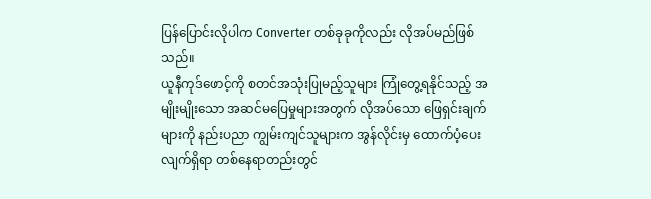ပြန်ပြောင်းလိုပါက Converter တစ်ခုခုကိုလည်း လိုအပ်မည်ဖြစ်သည်။
ယူနီကုဒ်ဖောင့်ကို စတင်အသုံးပြုမည့်သူများ ကြုံတွေ့ရနိုင်သည့် အမျိုးမျိုးသော အဆင်မပြေမှုများအတွက် လိုအပ်သော ဖြေရှင်းချက်များကို နည်းပညာ ကျွမ်းကျင်သူများက အွန်လိုင်းမှ ထောက်ပံ့ပေးလျက်ရှိရာ တစ်နေရာတည်းတွင်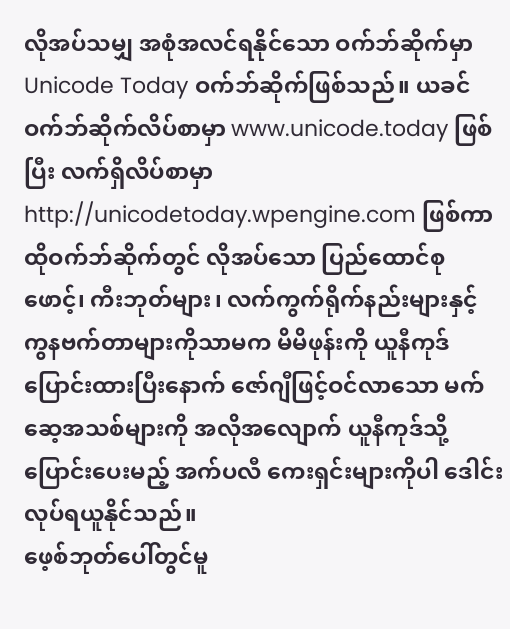လိုအပ်သမျှ အစုံအလင်ရနိုင်သော ဝက်ဘ်ဆိုက်မှာ Unicode Today ဝက်ဘ်ဆိုက်ဖြစ်သည်။ ယခင် ဝက်ဘ်ဆိုက်လိပ်စာမှာ www.unicode.today ဖြစ်ပြီး လက်ရှိလိပ်စာမှာ http://unicodetoday.wpengine.com ဖြစ်ကာ ထိုဝက်ဘ်ဆိုက်တွင် လိုအပ်သော ပြည်ထောင်စုဖောင့်၊ ကီးဘုတ်များ၊ လက်ကွက်ရိုက်နည်းများနှင့် ကွနဗက်တာများကိုသာမက မိမိဖုန်းကို ယူနီကုဒ်ပြောင်းထားပြီးနောက် ဇော်ဂျီဖြင့်ဝင်လာသော မက်ဆေ့အသစ်များကို အလိုအလျောက် ယူနီကုဒ်သို့ ပြောင်းပေးမည့် အက်ပလီ ကေးရှင်းများကိုပါ ဒေါင်းလုပ်ရယူနိုင်သည်။
ဖေ့စ်ဘုတ်ပေါ်တွင်မူ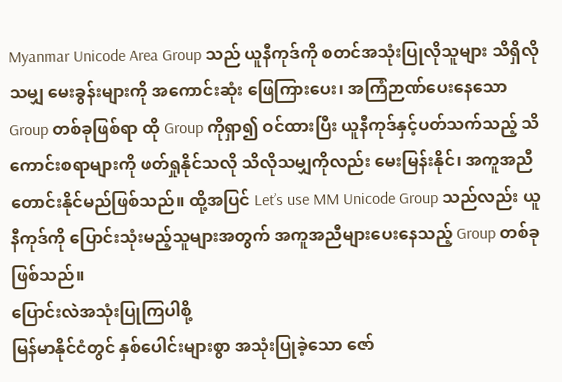Myanmar Unicode Area Group သည် ယူနီကုဒ်ကို စတင်အသုံးပြုလိုသူများ သိရှိလိုသမျှ မေးခွန်းများကို အကောင်းဆုံး ဖြေကြားပေး၊ အကြံဉာဏ်ပေးနေသော Group တစ်ခုဖြစ်ရာ ထို Group ကိုရှာ၍ ဝင်ထားပြီး ယူနီကုဒ်နှင့်ပတ်သက်သည့် သိကောင်းစရာများကို ဖတ်ရှုနိုင်သလို သိလိုသမျှကိုလည်း မေးမြန်းနိုင်၊ အကူအညီတောင်းနိုင်မည်ဖြစ်သည်။ ထို့အပြင် Let’s use MM Unicode Group သည်လည်း ယူနီကုဒ်ကို ပြောင်းသုံးမည့်သူများအတွက် အကူအညီများပေးနေသည့် Group တစ်ခုဖြစ်သည်။
ပြောင်းလဲအသုံးပြုကြပါစို့
မြန်မာနိုင်ငံတွင် နှစ်ပေါင်းများစွာ အသုံးပြုခဲ့သော ဇော်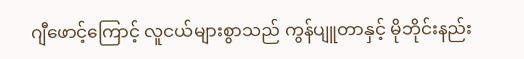ဂျီဖောင့်ကြောင့် လူငယ်များစွာသည် ကွန်ပျူတာနှင့် မိုဘိုင်းနည်း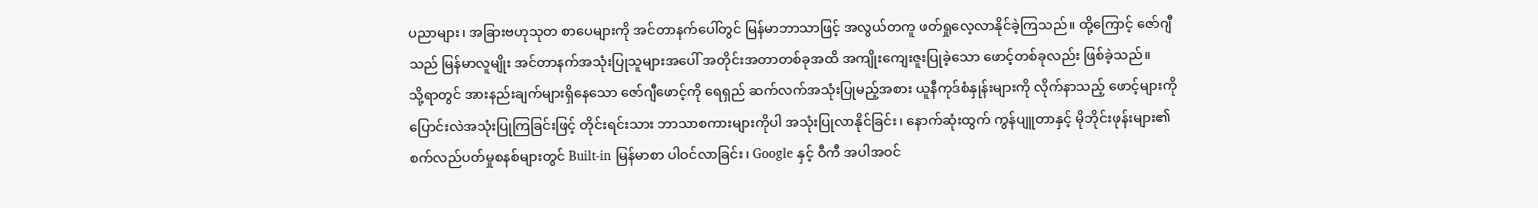ပညာများ၊ အခြားဗဟုသုတ စာပေများကို အင်တာနက်ပေါ်တွင် မြန်မာဘာသာဖြင့် အလွယ်တကူ ဖတ်ရှုလေ့လာနိုင်ခဲ့ကြသည်။ ထို့ကြောင့် ဇော်ဂျီသည် မြန်မာလူမျိုး အင်တာနက်အသုံးပြုသူများအပေါ် အတိုင်းအတာတစ်ခုအထိ အကျိုးကျေးဇူးပြုခဲ့သော ဖောင့်တစ်ခုလည်း ဖြစ်ခဲ့သည်။
သို့ရာတွင် အားနည်းချက်များရှိနေသော ဇော်ဂျီဖောင့်ကို ရေရှည် ဆက်လက်အသုံးပြုမည့်အစား ယူနီကုဒ်စံနှုန်းများကို လိုက်နာသည့် ဖောင့်များကို ပြောင်းလဲအသုံးပြုကြခြင်းဖြင့် တိုင်းရင်းသား ဘာသာစကားများကိုပါ အသုံးပြုလာနိုင်ခြင်း၊ နောက်ဆုံးထွက် ကွန်ပျူတာနှင့် မိုဘိုင်းဖုန်းများ၏ စက်လည်ပတ်မှုစနစ်များတွင် Built-in မြန်မာစာ ပါဝင်လာခြင်း၊ Google နှင့် ဝီကီ အပါအဝင်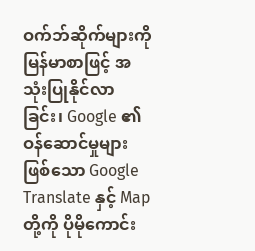ဝက်ဘ်ဆိုက်များကို မြန်မာစာဖြင့် အသုံးပြုနိုင်လာခြင်း၊ Google ၏ ဝန်ဆောင်မှုများဖြစ်သော Google Translate နှင့် Map တို့ကို ပိုမိုကောင်း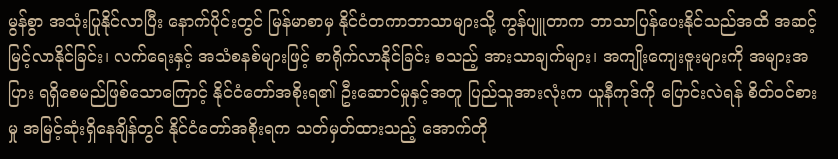မွန်စွာ အသုံးပြုနိုင်လာပြီး နောက်ပိုင်းတွင် မြန်မာစာမှ နိုင်ငံတကာဘာသာများသို့ ကွန်ပျူတာက ဘာသာပြန်ပေးနိုင်သည်အထိ အဆင့်မြင့်လာနိုင်ခြင်း၊ လက်ရေးနှင့် အသံစနစ်များဖြင့် စာရိုက်လာနိုင်ခြင်း စသည့် အားသာချက်များ၊ အကျိုးကျေးဇူးများကို အများအပြား ရရှိစေမည်ဖြစ်သောကြောင့် နိုင်ငံတော်အစိုးရ၏ ဦးဆောင်မှုနှင့်အတူ ပြည်သူအားလုံးက ယူနီကုဒ်ကို ပြောင်းလဲရန် စိတ်ဝင်စားမှု အမြင့်ဆုံးရှိနေချိန်တွင် နိုင်ငံတော်အစိုးရက သတ်မှတ်ထားသည့် အောက်တို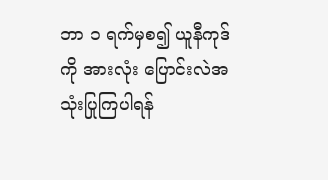ဘာ ၁ ရက်မှစ၍ ယူနီကုဒ်ကို အားလုံး ပြောင်းလဲအသုံးပြုကြပါရန်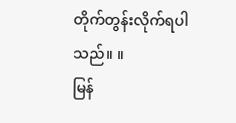တိုက်တွန်းလိုက်ရပါသည်။ ။
မြန်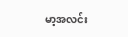မာ့အလင်း